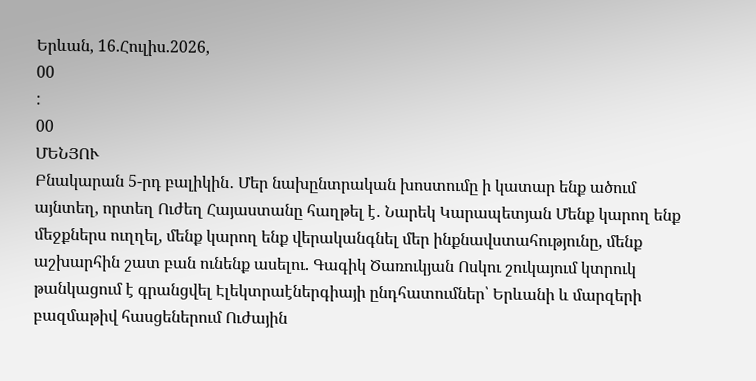Երևան, 16.Հուլիս.2026,
00
:
00
ՄԵՆՅՈՒ
Բնակարան 5-րդ բալիկին․ Մեր նախընտրական խոստումը ի կատար ենք ածում այնտեղ, որտեղ Ուժեղ Հայաստանը հաղթել է․ Նարեկ Կարապետյան Մենք կարող ենք մեջքներս ուղղել, մենք կարող ենք վերականգնել մեր ինքնավստահությունը, մենք աշխարհին շատ բան ունենք ասելու. Գագիկ Ծառուկյան Ոսկու շուկայում կտրուկ թանկացում է գրանցվել Էլեկտրաէներգիայի ընդհատումներ՝ Երևանի և մարզերի բազմաթիվ հասցեներում Ուժային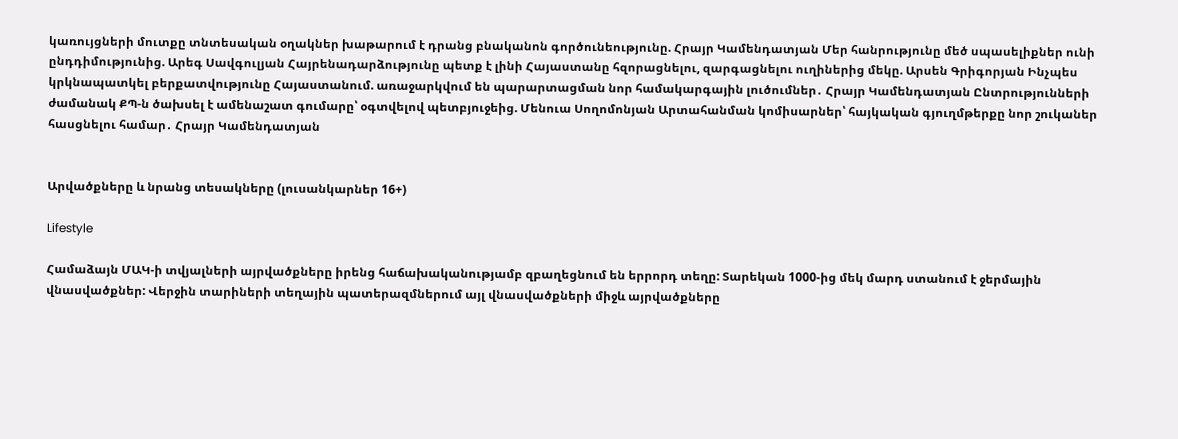կառույցների մուտքը տնտեսական օղակներ խաթարում է դրանց բնականոն գործունեությունը. Հրայր Կամենդատյան Մեր հանրությունը մեծ սպասելիքներ ունի ընդդիմությունից. Արեգ Սավգուլյան Հայրենադարձությունը պետք է լինի Հայաստանը հզորացնելու, զարգացնելու ուղիներից մեկը. Արսեն Գրիգորյան Ինչպես կրկնապատկել բերքատվությունը Հայաստանում. առաջարկվում են պարարտացման նոր համակարգային լուծումներ․ Հրայր Կամենդատյան Ընտրությունների ժամանակ ՔՊ-ն ծախսել է ամենաշատ գումարը՝ օգտվելով պետբյուջեից. Մենուա Սողոմոնյան Արտահանման կոմիսարներ՝ հայկական գյուղմթերքը նոր շուկաներ հասցնելու համար․ Հրայր Կամենդատյան


Արվածքները և նրանց տեսակները (լուսանկարներ 16+)

Lifestyle

Համաձայն ՄԱԿ-ի տվյալների այրվածքները իրենց հաճախականությամբ զբաղեցնում են երրորդ տեղը: Տարեկան 1000-ից մեկ մարդ ստանում է ջերմային վնասվածքներ: Վերջին տարիների տեղային պատերազմներում այլ վնասվածքների միջև այրվածքները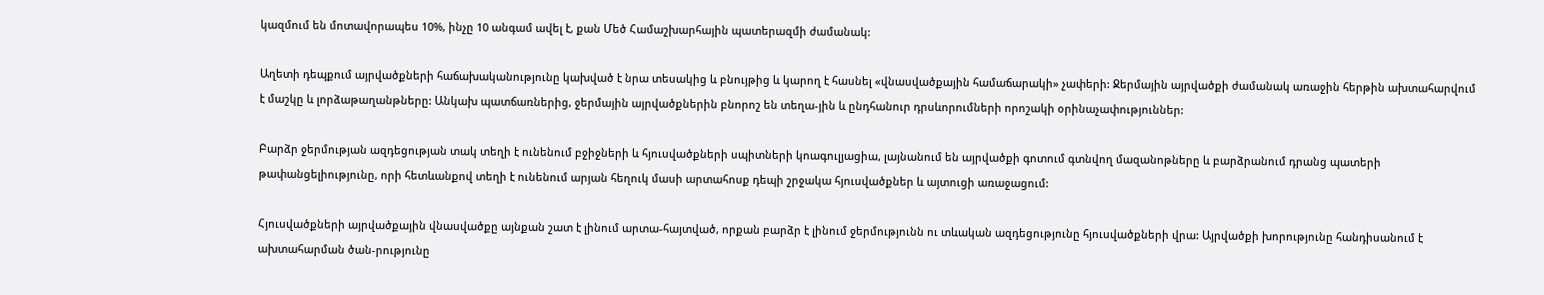կազմում են մոտավորապես 10%, ինչը 10 անգամ ավել է, քան Մեծ Համաշխարհային պատերազմի ժամանակ:

Աղետի դեպքում այրվածքների հաճախականությունը կախված է նրա տեսակից և բնույթից և կարող է հասնել «վնասվածքային համաճարակի» չափերի: Ջերմային այրվածքի ժամանակ առաջին հերթին ախտահարվում է մաշկը և լորձաթաղանթները: Անկախ պատճառներից, ջերմային այրվածքներին բնորոշ են տեղա-յին և ընդհանուր դրսևորումների որոշակի օրինաչափություններ:

Բարձր ջերմության ազդեցության տակ տեղի է ունենում բջիջների և հյուսվածքների սպիտների կոագուլյացիա, լայնանում են այրվածքի գոտում գտնվող մազանոթները և բարձրանում դրանց պատերի թափանցելիությունը, որի հետևանքով տեղի է ունենում արյան հեղուկ մասի արտահոսք դեպի շրջակա հյուսվածքներ և այտուցի առաջացում:

Հյուսվածքների այրվածքային վնասվածքը այնքան շատ է լինում արտա-հայտված, որքան բարձր է լինում ջերմությունն ու տևական ազդեցությունը հյուսվածքների վրա: Այրվածքի խորությունը հանդիսանում է ախտահարման ծան-րությունը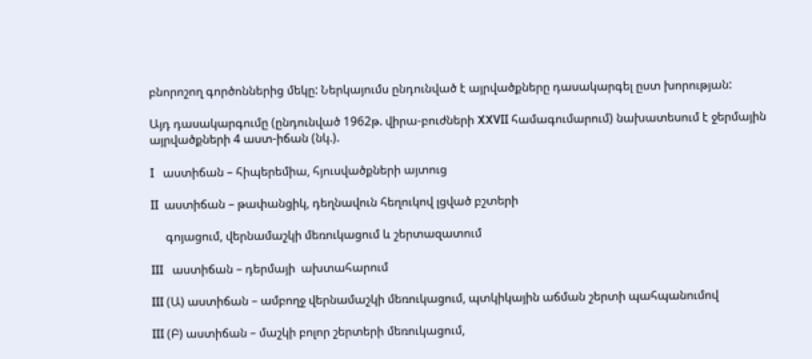բնորոշող գործոններից մեկը: Ներկայումս ընդունված է այրվածքները դասակարգել ըստ խորության:

Այդ դասակարգումը (ընդունված 1962թ. վիրա-բուժների XXVII համագումարում) նախատեսում է ջերմային այրվածքների 4 աստ-իճան (նկ.).

I   աստիճան – հիպերեմիա, հյուսվածքների այտուց

II  աստիճան – թափանցիկ, դեղնավուն հեղուկով լցված բշտերի

     գոյացում, վերնամաշկի մեռուկացում և շերտազատում

III   աստիճան – դերմայի  ախտահարում

III (Ա) աստիճան – ամբողջ վերնամաշկի մեռուկացում, պտկիկային աճման շերտի պահպանումով

III (Բ) աստիճան – մաշկի բոլոր շերտերի մեռուկացում,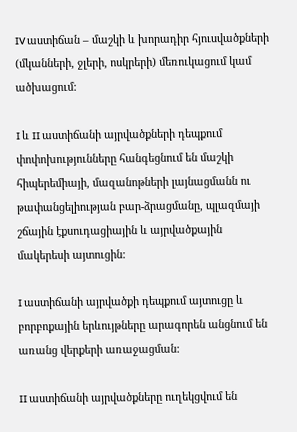IV աստիճան – մաշկի և խորադիր հյուսվածքների (մկանների, ջլերի, ոսկրերի) մեռուկացում կամ ածխացում:

I և II աստիճանի այրվածքների դեպքում փոփոխությունները հանգեցնում են մաշկի հիպերեմիայի, մազանոթների լայնացմանն ու թափանցելիության բար-ձրացմանը, պլազմայի շճային էքսուդացիային և այրվածքային մակերեսի այտուցին:

I աստիճանի այրվածքի դեպքում այտուցը և բորբոքային երևույթները արագորեն անցնում են առանց վերքերի առաջացման:

II աստիճանի այրվածքները ուղեկցվում են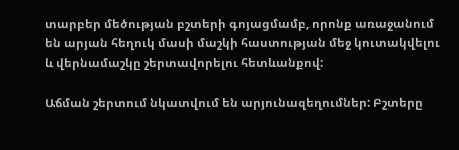տարբեր մեծության բշտերի գոյացմամբ, որոնք առաջանում են արյան հեղուկ մասի մաշկի հաստության մեջ կուտակվելու և վերնամաշկը շերտավորելու հետևանքով:

Աճման շերտում նկատվում են արյունազեղումներ: Բշտերը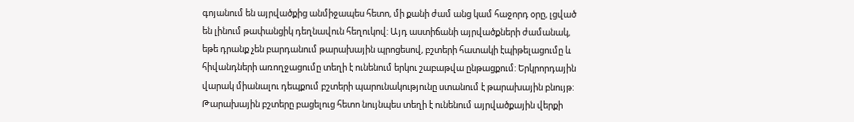գոյանում են այրվածքից անմիջապես հետո, մի քանի ժամ անց կամ հաջորդ օրը, լցված են լինում թափանցիկ դեղնավուն հեղուկով: Այդ աստիճանի այրվածքների ժամանակ, եթե դրանք չեն բարդանում թարախային պրոցեսով, բշտերի հատակի էպիթելացումը և հիվանդների առողջացումը տեղի է ունենում երկու շաբաթվա ընթացքում: Երկրորդային վարակ միանալու դեպքում բշտերի պարունակությունը ստանում է թարախային բնույթ: Թարախային բշտերը բացելուց հետո նույնպես տեղի է ունենում այրվածքային վերքի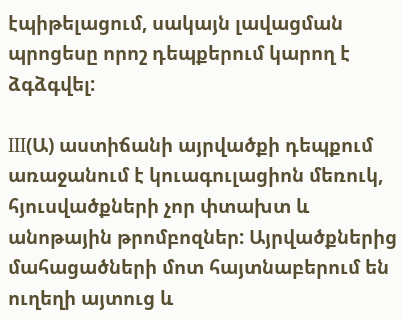էպիթելացում, սակայն լավացման պրոցեսը որոշ դեպքերում կարող է  ձգձգվել:

III(Ա) աստիճանի այրվածքի դեպքում առաջանում է կուագուլացիոն մեռուկ, հյուսվածքների չոր փտախտ և անոթային թրոմբոզներ: Այրվածքներից մահացածների մոտ հայտնաբերում են ուղեղի այտուց և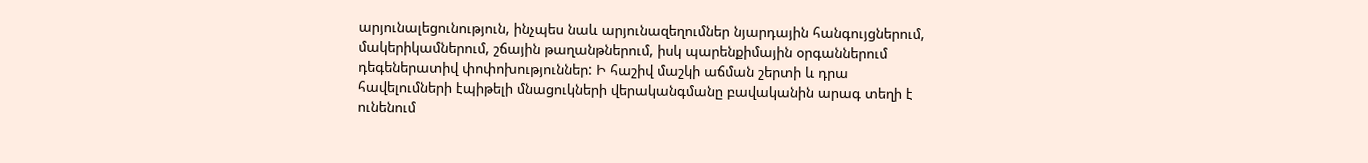արյունալեցունություն, ինչպես նաև արյունազեղումներ նյարդային հանգույցներում, մակերիկամներում, շճային թաղանթներում, իսկ պարենքիմային օրգաններում դեգեներատիվ փոփոխություններ: Ի հաշիվ մաշկի աճման շերտի և դրա հավելումների էպիթելի մնացուկների վերականգմանը բավականին արագ տեղի է ունենում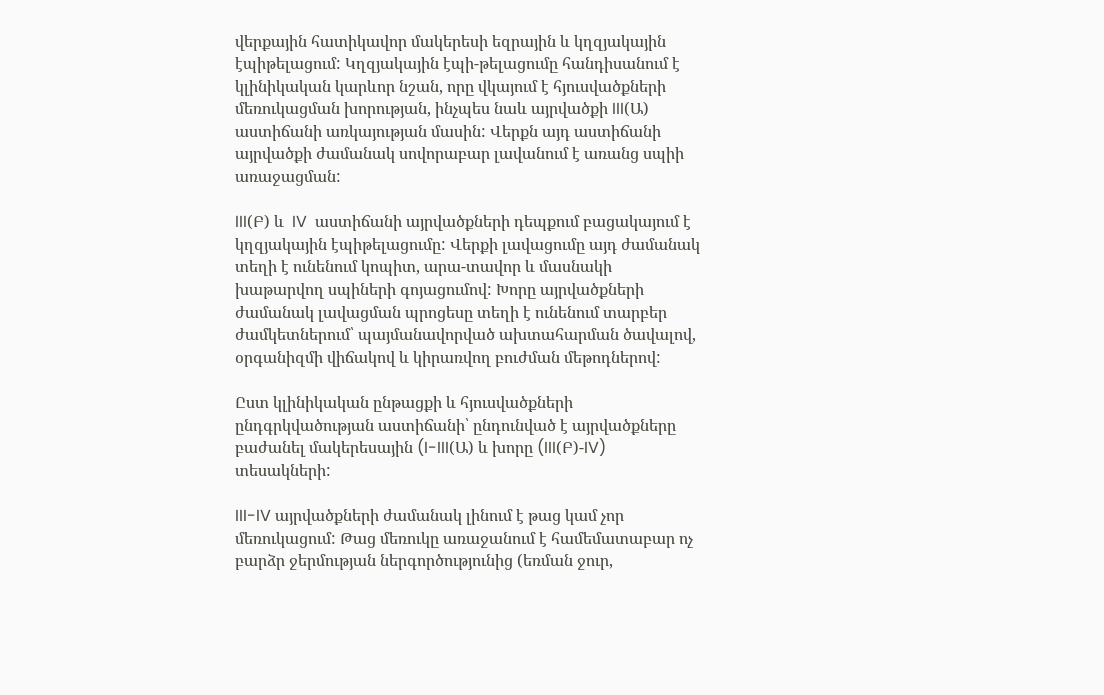վերքային հատիկավոր մակերեսի եզրային և կղզյակային էպիթելացում: Կղզյակային էպի-թելացումը հանդիսանում է կլինիկական կարևոր նշան, որը վկայում է հյուսվածքների մեռուկացման խորության, ինչպես նաև այրվածքի III(Ա) աստիճանի առկայության մասին: Վերքն այդ աստիճանի այրվածքի ժամանակ սովորաբար լավանում է առանց սպիի առաջացման:

III(Բ) և  IV  աստիճանի այրվածքների դեպքում բացակայում է կղզյակային էպիթելացումը: Վերքի լավացումը այդ ժամանակ տեղի է ունենում կոպիտ, արա-տավոր և մասնակի խաթարվող սպիների գոյացումով: Խորը այրվածքների ժամանակ լավացման պրոցեսը տեղի է ունենում տարբեր ժամկետներում՝ պայմանավորված ախտահարման ծավալով, օրգանիզմի վիճակով և կիրառվող բուժման մեթոդներով:

Ըստ կլինիկական ընթացքի և հյուսվածքների ընդգրկվածության աստիճանի՝ ընդունված է այրվածքները բաժանել մակերեսային (I-III(Ա) և խորը (III(Բ)-IV) տեսակների:

III-IV այրվածքների ժամանակ լինում է թաց կամ չոր մեռուկացում: Թաց մեռուկը առաջանում է համեմատաբար ոչ բարձր ջերմության ներգործությունից (եռման ջուր,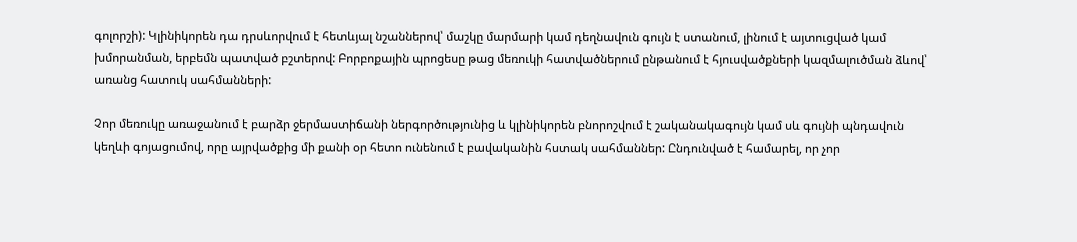գոլորշի): Կլինիկորեն դա դրսևորվում է հետևյալ նշաններով՝ մաշկը մարմարի կամ դեղնավուն գույն է ստանում, լինում է այտուցված կամ խմորանման, երբեմն պատված բշտերով: Բորբոքային պրոցեսը թաց մեռուկի հատվածներում ընթանում է հյուսվածքների կազմալուծման ձևով՝ առանց հատուկ սահմանների:

Չոր մեռուկը առաջանում է բարձր ջերմաստիճանի ներգործությունից և կլինիկորեն բնորոշվում է շականակագույն կամ սև գույնի պնդավուն կեղևի գոյացումով, որը այրվածքից մի քանի օր հետո ունենում է բավականին հստակ սահմաններ: Ընդունված է համարել, որ չոր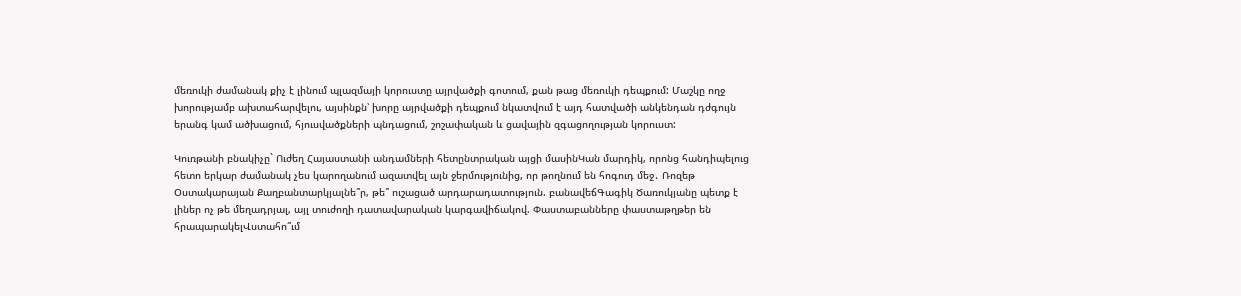մեռուկի ժամանակ քիչ է լինում պլազմայի կորուստը այրվածքի գոտում, քան թաց մեռուկի դեպքում: Մաշկը ողջ խորությամբ ախտահարվելու, այսինքն՝ խորը այրվածքի դեպքում նկատվում է այդ հատվածի անկենդան դժգույն երանգ կամ ածխացում, հյուսվածքների պնդացում, շոշափական և ցավային զգացողության կորուստ:

Կուռթանի բնակիչը` Ուժեղ Հայաստանի անդամների հետընտրական այցի մասինԿան մարդիկ, որոնց հանդիպելուց հետո երկար ժամանակ չես կարողանում ազատվել այն ջերմությունից, որ թողնում են հոգուդ մեջ․ Ռոզեթ Օստակարայան Քաղբանտարկյալնե՞ր, թե՞ ուշացած արդարադատություն. բանավեճԳագիկ Ծառուկյանը պետք է լիներ ոչ թե մեղադրյալ, այլ տուժողի դատավարական կարգավիճակով. Փաստաբանները փաստաթղթեր են հրապարակելՎստահո՞ւմ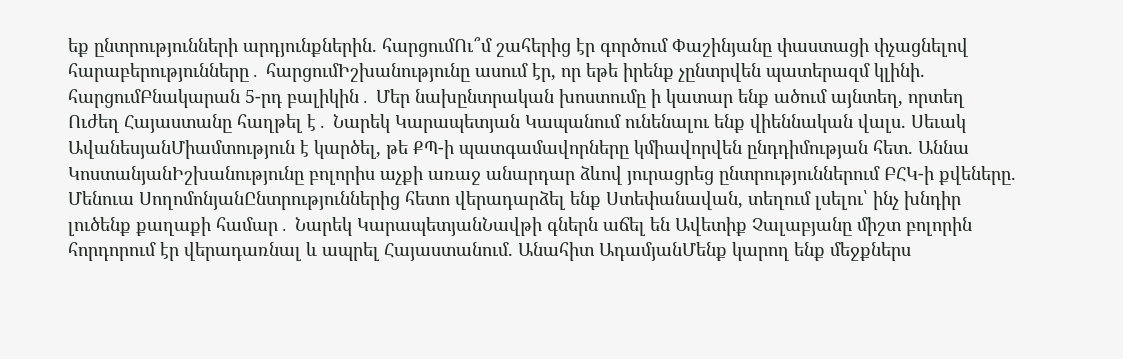եք ընտրությունների արդյունքներին. հարցումՈւ՞մ շահերից էր գործում Փաշինյանը փաստացի փչացնելով հարաբերությունները․ հարցումԻշխանությունը ասում էր, որ եթե իրենք չընտրվեն պատերազմ կլինի. հարցումԲնակարան 5-րդ բալիկին․ Մեր նախընտրական խոստումը ի կատար ենք ածում այնտեղ, որտեղ Ուժեղ Հայաստանը հաղթել է․ Նարեկ Կարապետյան Կապանում ունենալու ենք վիեննական վալս. Սեւակ ԱվանեսյանՄիամտություն է կարծել, թե ՔՊ-ի պատգամավորները կմիավորվեն ընդդիմության հետ. Աննա ԿոստանյանԻշխանությունը բոլորիս աչքի առաջ անարդար ձևով յուրացրեց ընտրություններում ԲՀԿ-ի քվեները. Մենուա ՍողոմոնյանԸնտրություններից հետո վերադարձել ենք Ստեփանավան, տեղում լսելու՝ ինչ խնդիր լուծենք քաղաքի համար․ Նարեկ ԿարապետյանՆավթի գներն աճել են Ավետիք Չալաբյանը միշտ բոլորին հորդորում էր վերադառնալ և ապրել Հայաստանում. Անահիտ ԱդամյանՄենք կարող ենք մեջքներս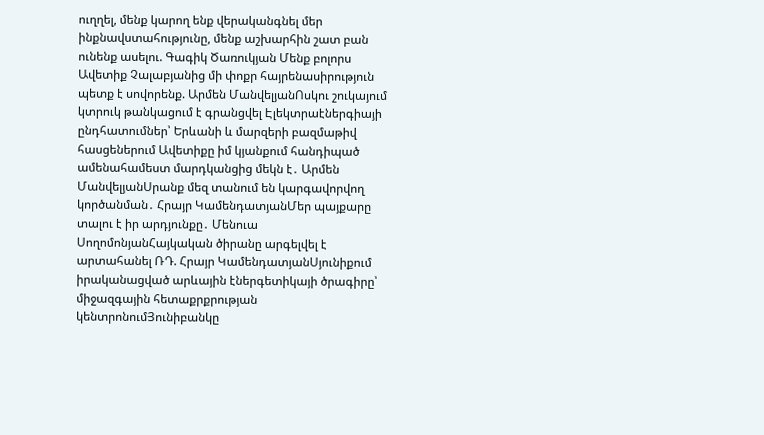ուղղել, մենք կարող ենք վերականգնել մեր ինքնավստահությունը, մենք աշխարհին շատ բան ունենք ասելու. Գագիկ Ծառուկյան Մենք բոլորս Ավետիք Չալաբյանից մի փոքր հայրենասիրություն պետք է սովորենք. Արմեն ՄանվելյանՈսկու շուկայում կտրուկ թանկացում է գրանցվել Էլեկտրաէներգիայի ընդհատումներ՝ Երևանի և մարզերի բազմաթիվ հասցեներում Ավետիքը իմ կյանքում հանդիպած ամենահամեստ մարդկանցից մեկն է․ Արմեն ՄանվելյանՍրանք մեզ տանում են կարգավորվող կործանման․ Հրայր ԿամենդատյանՄեր պայքարը տալու է իր արդյունքը․ Մենուա ՍողոմոնյանՀայկական ծիրանը արգելվել է արտահանել ՌԴ. Հրայր ԿամենդատյանՍյունիքում իրականացված արևային էներգետիկայի ծրագիրը՝ միջազգային հետաքրքրության կենտրոնումՅունիբանկը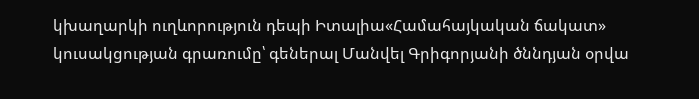կխաղարկի ուղևորություն դեպի Իտալիա«Համահայկական ճակատ» կուսակցության գրառումը՝ գեներալ Մանվել Գրիգորյանի ծննդյան օրվա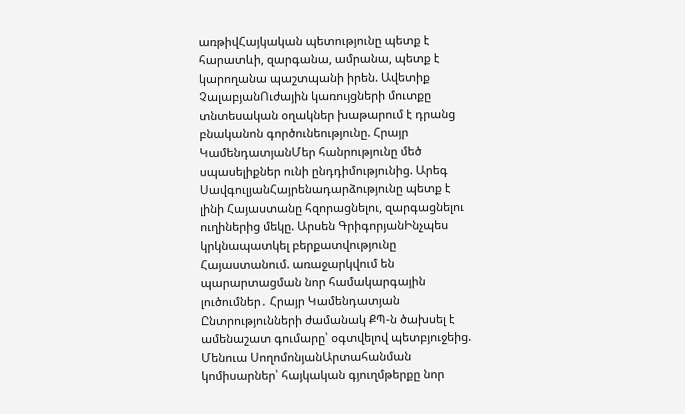առթիվՀայկական պետությունը պետք է հարատևի, զարգանա, ամրանա, պետք է կարողանա պաշտպանի իրեն. Ավետիք ՉալաբյանՈւժային կառույցների մուտքը տնտեսական օղակներ խաթարում է դրանց բնականոն գործունեությունը. Հրայր ԿամենդատյանՄեր հանրությունը մեծ սպասելիքներ ունի ընդդիմությունից. Արեգ ՍավգուլյանՀայրենադարձությունը պետք է լինի Հայաստանը հզորացնելու, զարգացնելու ուղիներից մեկը. Արսեն ԳրիգորյանԻնչպես կրկնապատկել բերքատվությունը Հայաստանում. առաջարկվում են պարարտացման նոր համակարգային լուծումներ․ Հրայր Կամենդատյան Ընտրությունների ժամանակ ՔՊ-ն ծախսել է ամենաշատ գումարը՝ օգտվելով պետբյուջեից. Մենուա ՍողոմոնյանԱրտահանման կոմիսարներ՝ հայկական գյուղմթերքը նոր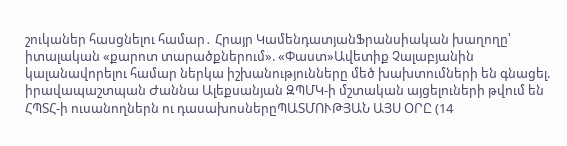շուկաներ հասցնելու համար․ Հրայր ԿամենդատյանՖրանսիական խաղողը՝ իտալական «քարոտ տարածքներում». «Փաստ»Ավետիք Չալաբյանին կալանավորելու համար ներկա իշխանությունները մեծ խախտումների են գնացել. իրավապաշտպան Ժաննա Ալեքսանյան ԶՊՄԿ-ի մշտական այցելուների թվում են ՀՊՏՀ-ի ուսանողներն ու դասախոսներըՊԱՏՄՈՒԹՅԱՆ ԱՅՍ ՕՐԸ (14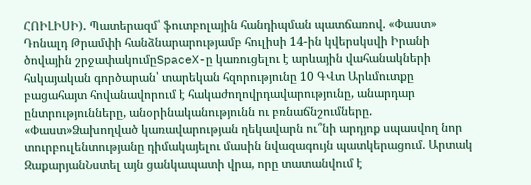ՀՈԻԼԻՍԻ)․ Պատերազմ՝ ֆուտբոլային հանդիպման պատճառով. «Փաստ» Դոնալդ Թրամփի հանձնարարությամբ հուլիսի 14-ին կվերսկսվի Իրանի ծովային շրջափակումըSpaceX-ը կառուցելու է արևային վահանակների հսկայական գործարան՝ տարեկան հզորությունը 10 ԳՎտ Արևմուտքը բացահայտ հովանավորում է հակաժողովրդավարությունը, անարդար ընտրությունները, անօրինականությունն ու բռնաճնշումները. «Փաստ»Ձախողված կառավարության ղեկավարն ու՞նի արդյոք սպասվող նոր տուրբուլենտությանը դիմակայելու մասին նվազագույն պատկերացում. Արտակ ԶաքարյանՆստել այն ցանկապատի վրա, որը տատանվում է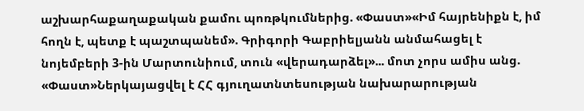աշխարհաքաղաքական քամու պոռթկումներից. «Փաստ»«Իմ հայրենիքն է, իմ հողն է, պետք է պաշտպանեմ». Գրիգորի Գաբրիելյանն անմահացել է նոյեմբերի 3-ին Մարտունիում, տուն «վերադարձել»... մոտ չորս ամիս անց. «Փաստ»Ներկայացվել է ՀՀ գյուղատնտեսության նախարարության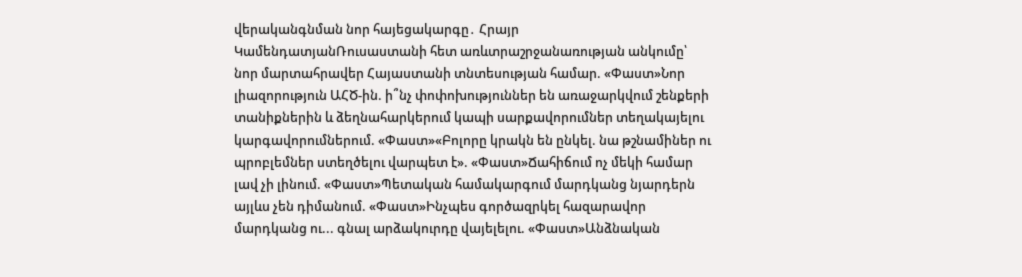վերականգնման նոր հայեցակարգը․ Հրայր ԿամենդատյանՌուսաստանի հետ առևտրաշրջանառության անկումը՝ նոր մարտահրավեր Հայաստանի տնտեսության համար. «Փաստ»Նոր լիազորություն ԱՀԾ-ին. ի՞նչ փոփոխություններ են առաջարկվում շենքերի տանիքներին և ձեղնահարկերում կապի սարքավորումներ տեղակայելու կարգավորումներում. «Փաստ»«Բոլորը կրակն են ընկել. նա թշնամիներ ու պրոբլեմներ ստեղծելու վարպետ է». «Փաստ»Ճահիճում ոչ մեկի համար լավ չի լինում. «Փաստ»Պետական համակարգում մարդկանց նյարդերն այլևս չեն դիմանում. «Փաստ»Ինչպես գործազրկել հազարավոր մարդկանց ու... գնալ արձակուրդը վայելելու. «Փաստ»Անձնական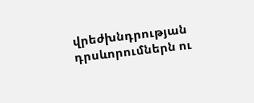վրեժխնդրության դրսևորումներն ու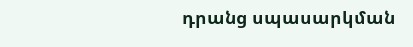դրանց սպասարկման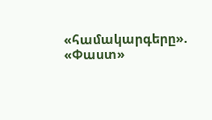«համակարգերը». «Փաստ»